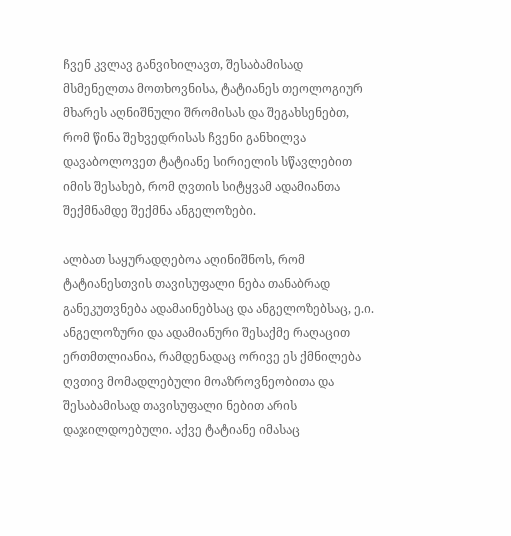ჩვენ კვლავ განვიხილავთ, შესაბამისად მსმენელთა მოთხოვნისა, ტატიანეს თეოლოგიურ მხარეს აღნიშნული შრომისას და შეგახსენებთ, რომ წინა შეხვედრისას ჩვენი განხილვა დავაბოლოვეთ ტატიანე სირიელის სწავლებით იმის შესახებ, რომ ღვთის სიტყვამ ადამიანთა შექმნამდე შექმნა ანგელოზები.

ალბათ საყურადღებოა აღინიშნოს, რომ ტატიანესთვის თავისუფალი ნება თანაბრად განეკუთვნება ადამაინებსაც და ანგელოზებსაც, ე.ი. ანგელოზური და ადამიანური შესაქმე რაღაცით ერთმთლიანია, რამდენადაც ორივე ეს ქმნილება ღვთივ მომადლებული მოაზროვნეობითა და შესაბამისად თავისუფალი ნებით არის დაჯილდოებული. აქვე ტატიანე იმასაც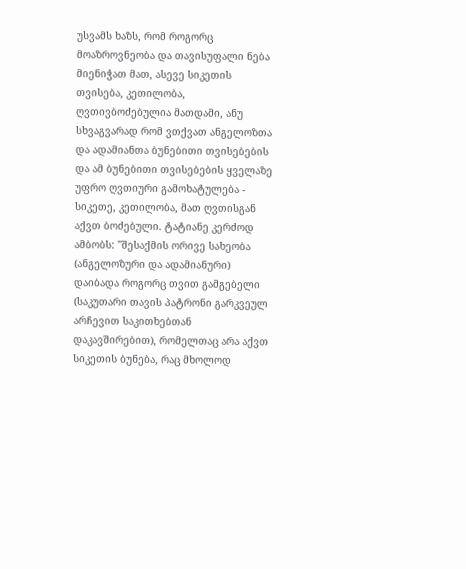უსვამს ხაზს, რომ როგორც მოაზროვნეობა და თავისუფალი ნება მიენიჭათ მათ, ასევე სიკეთის თვისება, კეთილობა, ღვთივბოძებულია მათდამი, ანუ სხვაგვარად რომ ვთქვათ ანგელოზთა და ადამიანთა ბუნებითი თვისებების და ამ ბუნებითი თვისებების ყველაზე უფრო ღვთიური გამოხატულება - სიკეთე, კეთილობა, მათ ღვთისგან აქვთ ბოძებული. ტატიანე კერძოდ ამბობს: "შესაქმის ორივე სახეობა (ანგელოზური და ადამიანური) დაიბადა როგორც თვით გამგებელი (საკუთარი თავის პატრონი გარკვეულ არჩევით საკითხებთან დაკავშირებით), რომელთაც არა აქვთ სიკეთის ბუნება, რაც მხოლოდ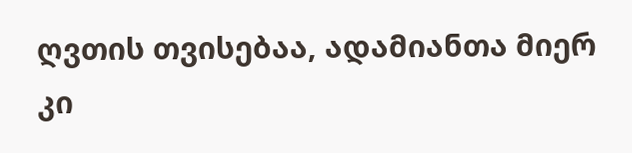ღვთის თვისებაა, ადამიანთა მიერ კი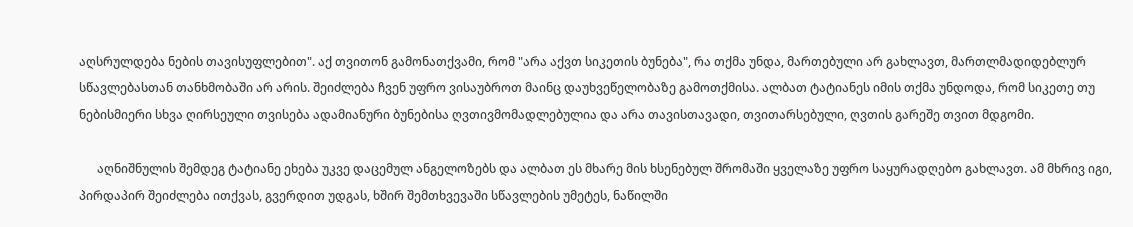აღსრულდება ნების თავისუფლებით". აქ თვითონ გამონათქვამი, რომ "არა აქვთ სიკეთის ბუნება", რა თქმა უნდა, მართებული არ გახლავთ, მართლმადიდებლურ სწავლებასთან თანხმობაში არ არის. შეიძლება ჩვენ უფრო ვისაუბროთ მაინც დაუხვეწელობაზე გამოთქმისა. ალბათ ტატიანეს იმის თქმა უნდოდა, რომ სიკეთე თუ ნებისმიერი სხვა ღირსეული თვისება ადამიანური ბუნებისა ღვთივმომადლებულია და არა თავისთავადი, თვითარსებული, ღვთის გარეშე თვით მდგომი.

      აღნიშნულის შემდეგ ტატიანე ეხება უკვე დაცემულ ანგელოზებს და ალბათ ეს მხარე მის ხსენებულ შრომაში ყველაზე უფრო საყურადღებო გახლავთ. ამ მხრივ იგი, პირდაპირ შეიძლება ითქვას, გვერდით უდგას, ხშირ შემთხვევაში სწავლების უმეტეს, ნაწილში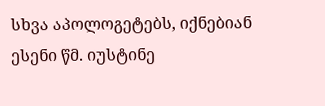სხვა აპოლოგეტებს, იქნებიან ესენი წმ. იუსტინე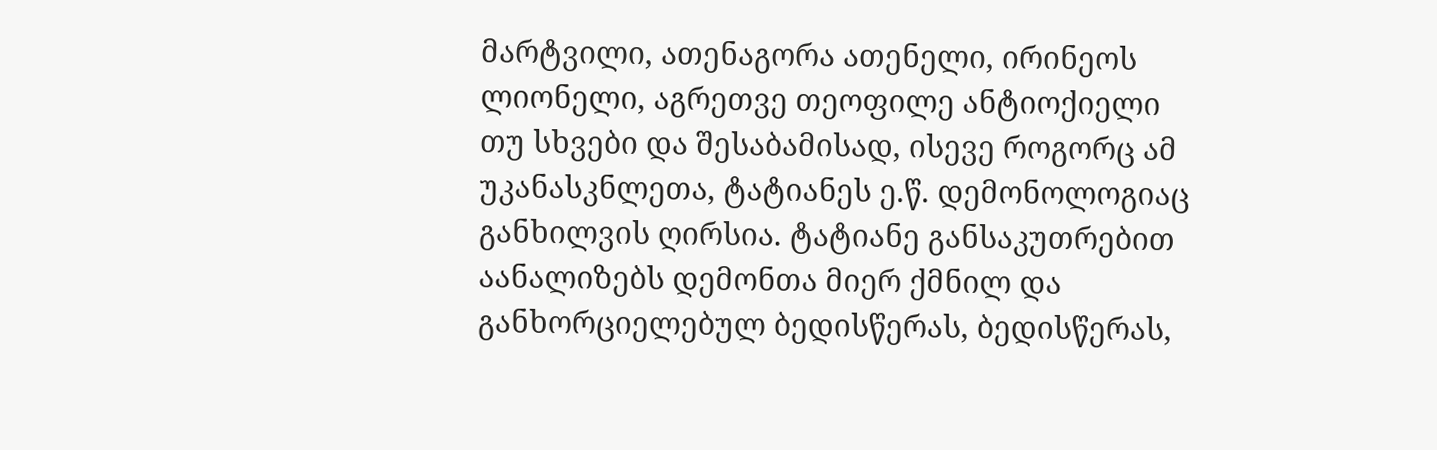მარტვილი, ათენაგორა ათენელი, ირინეოს ლიონელი, აგრეთვე თეოფილე ანტიოქიელი თუ სხვები და შესაბამისად, ისევე როგორც ამ უკანასკნლეთა, ტატიანეს ე.წ. დემონოლოგიაც განხილვის ღირსია. ტატიანე განსაკუთრებით აანალიზებს დემონთა მიერ ქმნილ და განხორციელებულ ბედისწერას, ბედისწერას,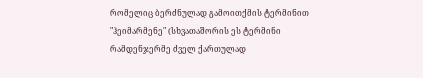რომელიც ბერძნულად გამოითქმის ტერმინით "ჰეიმარმენე" (სხვათაშორის ეს ტერმინი რამდენჯერმე ძველ ქართულად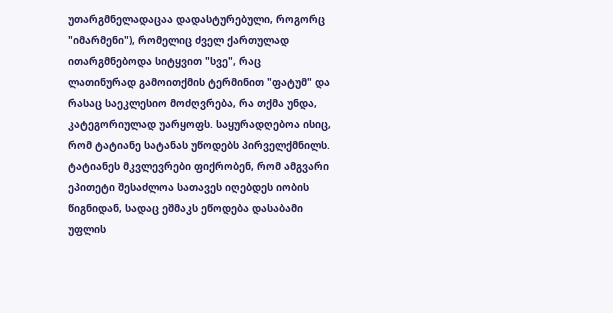უთარგმნელადაცაა დადასტურებული, როგორც "იმარმენი"), რომელიც ძველ ქართულად ითარგმნებოდა სიტყვით "სვე", რაც ლათინურად გამოითქმის ტერმინით "ფატუმ" და რასაც საეკლესიო მოძღვრება, რა თქმა უნდა, კატეგორიულად უარყოფს. საყურადღებოა ისიც, რომ ტატიანე სატანას უწოდებს პირველქმნილს. ტატიანეს მკვლევრები ფიქრობენ, რომ ამგვარი ეპითეტი შესაძლოა სათავეს იღებდეს იობის წიგნიდან, სადაც ეშმაკს ეწოდება დასაბამი უფლის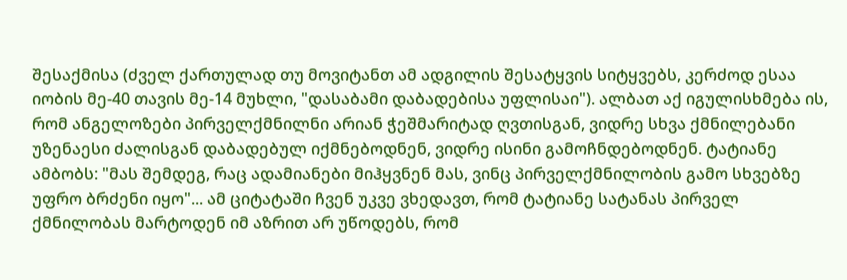შესაქმისა (ძველ ქართულად თუ მოვიტანთ ამ ადგილის შესატყვის სიტყვებს, კერძოდ ესაა იობის მე-40 თავის მე-14 მუხლი, "დასაბამი დაბადებისა უფლისაი"). ალბათ აქ იგულისხმება ის, რომ ანგელოზები პირველქმნილნი არიან ჭეშმარიტად ღვთისგან, ვიდრე სხვა ქმნილებანი უზენაესი ძალისგან დაბადებულ იქმნებოდნენ, ვიდრე ისინი გამოჩნდებოდნენ. ტატიანე ამბობს: "მას შემდეგ, რაც ადამიანები მიჰყვნენ მას, ვინც პირველქმნილობის გამო სხვებზე უფრო ბრძენი იყო"... ამ ციტატაში ჩვენ უკვე ვხედავთ, რომ ტატიანე სატანას პირველ ქმნილობას მარტოდენ იმ აზრით არ უწოდებს, რომ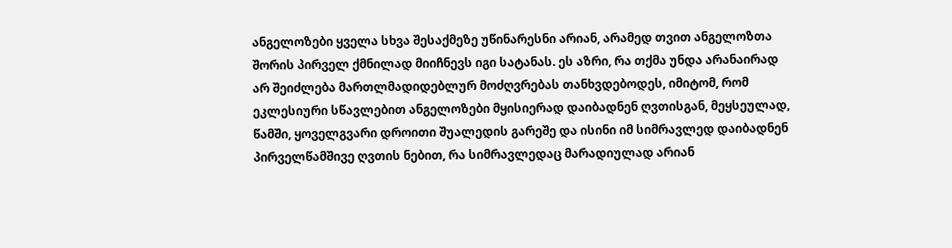ანგელოზები ყველა სხვა შესაქმეზე უწინარესნი არიან, არამედ თვით ანგელოზთა შორის პირველ ქმნილად მიიჩნევს იგი სატანას. ეს აზრი, რა თქმა უნდა არანაირად არ შეიძლება მართლმადიდებლურ მოძღვრებას თანხვდებოდეს, იმიტომ, რომ ეკლესიური სწავლებით ანგელოზები მყისიერად დაიბადნენ ღვთისგან, მეყსეულად, წამში, ყოველგვარი დროითი შუალედის გარეშე და ისინი იმ სიმრავლედ დაიბადნენ პირველწამშივე ღვთის ნებით, რა სიმრავლედაც მარადიულად არიან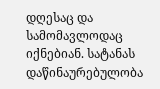დღესაც და სამომავლოდაც იქნებიან. სატანას დაწინაურებულობა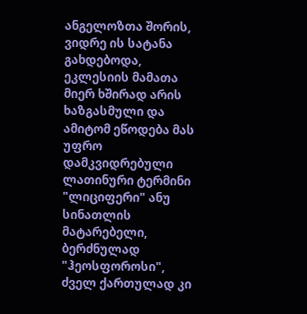ანგელოზთა შორის, ვიდრე ის სატანა გახდებოდა, ეკლესიის მამათა მიერ ხშირად არის ხაზგასმული და ამიტომ ეწოდება მას უფრო დამკვიდრებული ლათინური ტერმინი "ლიციფერი" ანუ სინათლის მატარებელი, ბერძნულად "ჰეოსფოროსი", ძველ ქართულად კი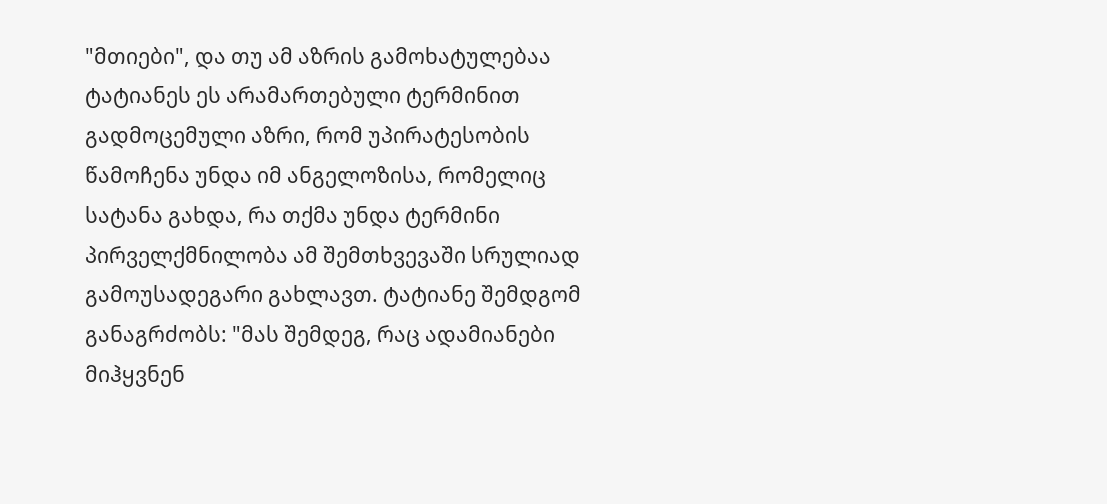"მთიები", და თუ ამ აზრის გამოხატულებაა ტატიანეს ეს არამართებული ტერმინით გადმოცემული აზრი, რომ უპირატესობის წამოჩენა უნდა იმ ანგელოზისა, რომელიც სატანა გახდა, რა თქმა უნდა ტერმინი პირველქმნილობა ამ შემთხვევაში სრულიად გამოუსადეგარი გახლავთ. ტატიანე შემდგომ განაგრძობს: "მას შემდეგ, რაც ადამიანები მიჰყვნენ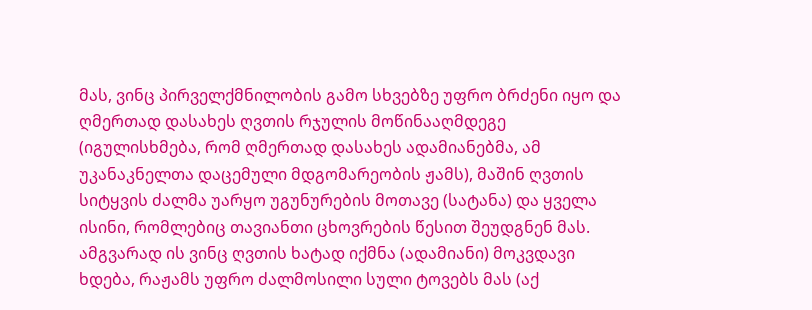მას, ვინც პირველქმნილობის გამო სხვებზე უფრო ბრძენი იყო და ღმერთად დასახეს ღვთის რჯულის მოწინააღმდეგე (იგულისხმება, რომ ღმერთად დასახეს ადამიანებმა, ამ უკანაკნელთა დაცემული მდგომარეობის ჟამს), მაშინ ღვთის სიტყვის ძალმა უარყო უგუნურების მოთავე (სატანა) და ყველა ისინი, რომლებიც თავიანთი ცხოვრების წესით შეუდგნენ მას. ამგვარად ის ვინც ღვთის ხატად იქმნა (ადამიანი) მოკვდავი ხდება, რაჟამს უფრო ძალმოსილი სული ტოვებს მას (აქ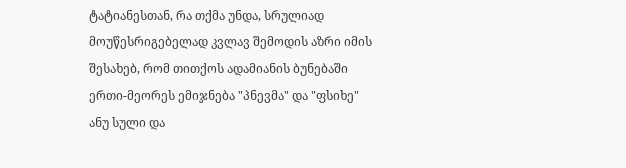ტატიანესთან, რა თქმა უნდა, სრულიად მოუწესრიგებელად კვლავ შემოდის აზრი იმის შესახებ, რომ თითქოს ადამიანის ბუნებაში ერთი-მეორეს ემიჯნება "პნევმა" და "ფსიხე" ანუ სული და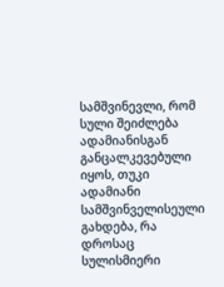სამშვინევლი, რომ სული შეიძლება ადამიანისგან განცალკევებული იყოს, თუკი ადამიანი სამშვინველისეული გახდება, რა დროსაც სულისმიერი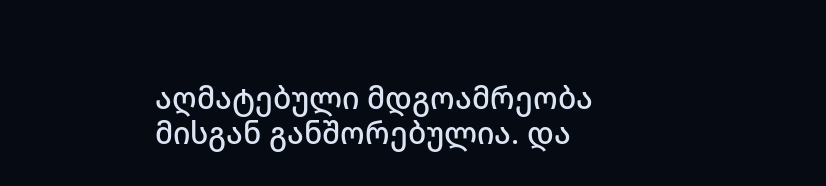აღმატებული მდგოამრეობა მისგან განშორებულია. და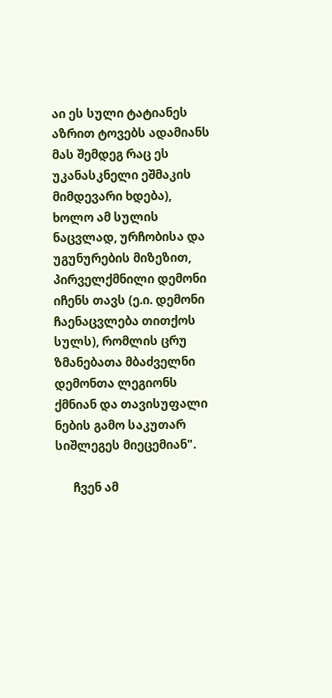აი ეს სული ტატიანეს აზრით ტოვებს ადამიანს მას შემდეგ რაც ეს უკანასკნელი ეშმაკის მიმდევარი ხდება), ხოლო ამ სულის ნაცვლად, ურჩობისა და უგუნურების მიზეზით, პირველქმნილი დემონი იჩენს თავს (ე.ი. დემონი ჩაენაცვლება თითქოს სულს), რომლის ცრუ ზმანებათა მბაძველნი დემონთა ლეგიონს ქმნიან და თავისუფალი ნების გამო საკუთარ სიშლეგეს მიეცემიან".

      ჩვენ ამ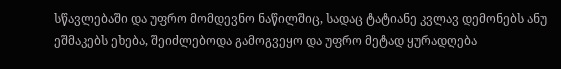სწავლებაში და უფრო მომდევნო ნაწილშიც, სადაც ტატიანე კვლავ დემონებს ანუ ეშმაკებს ეხება, შეიძლებოდა გამოგვეყო და უფრო მეტად ყურადღება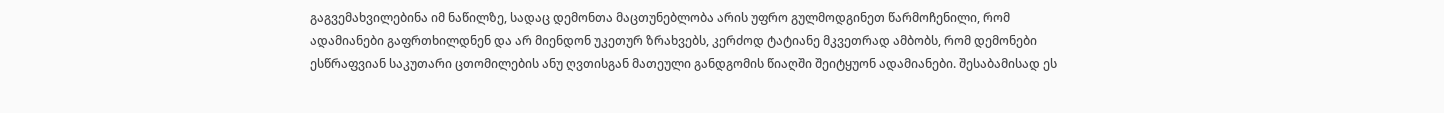გაგვემახვილებინა იმ ნაწილზე, სადაც დემონთა მაცთუნებლობა არის უფრო გულმოდგინეთ წარმოჩენილი, რომ ადამიანები გაფრთხილდნენ და არ მიენდონ უკეთურ ზრახვებს, კერძოდ ტატიანე მკვეთრად ამბობს, რომ დემონები ესწრაფვიან საკუთარი ცთომილების ანუ ღვთისგან მათეული განდგომის წიაღში შეიტყუონ ადამიანები. შესაბამისად ეს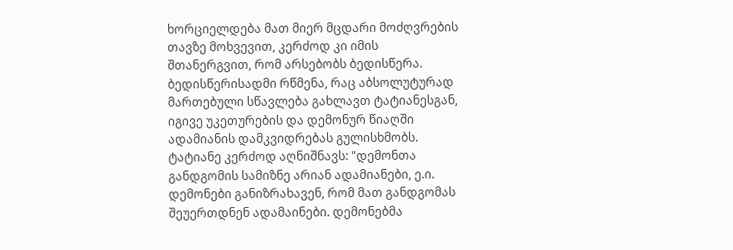ხორციელდება მათ მიერ მცდარი მოძღვრების თავზე მოხვევით, კერძოდ კი იმის შთანერგვით, რომ არსებობს ბედისწერა. ბედისწერისადმი რწმენა, რაც აბსოლუტურად მართებული სწავლება გახლავთ ტატიანესგან, იგივე უკეთურების და დემონურ წიაღში ადამიანის დამკვიდრებას გულისხმობს. ტატიანე კერძოდ აღნიშნავს: "დემონთა განდგომის სამიზნე არიან ადამიანები, ე.ი. დემონები განიზრახავენ, რომ მათ განდგომას შეუერთდნენ ადამაინები. დემონებმა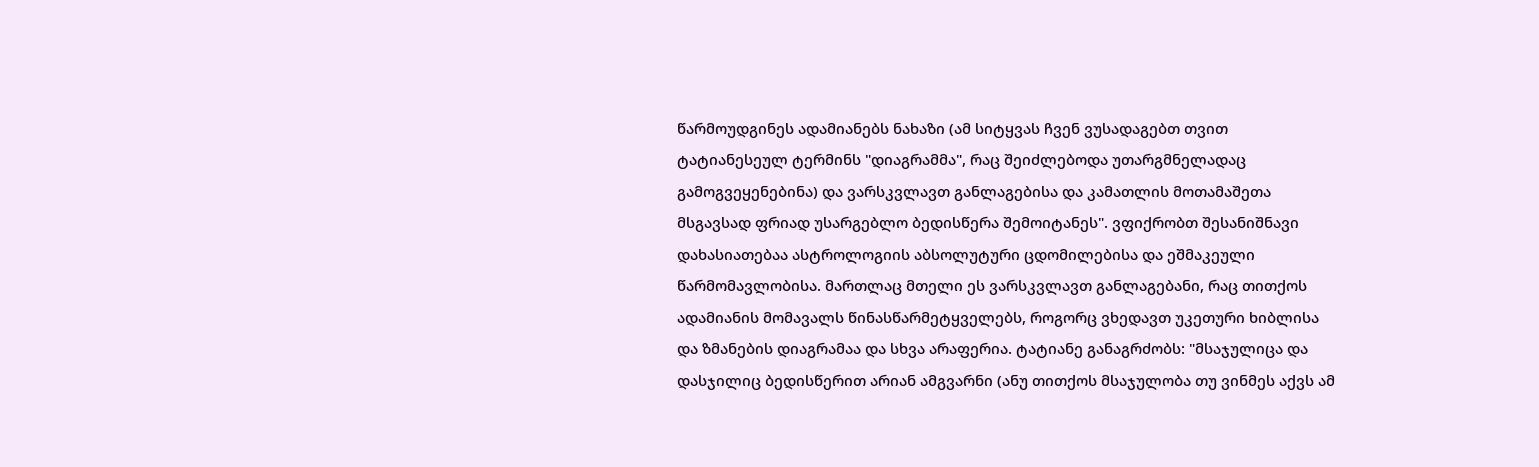წარმოუდგინეს ადამიანებს ნახაზი (ამ სიტყვას ჩვენ ვუსადაგებთ თვით ტატიანესეულ ტერმინს "დიაგრამმა", რაც შეიძლებოდა უთარგმნელადაც გამოგვეყენებინა) და ვარსკვლავთ განლაგებისა და კამათლის მოთამაშეთა მსგავსად ფრიად უსარგებლო ბედისწერა შემოიტანეს". ვფიქრობთ შესანიშნავი დახასიათებაა ასტროლოგიის აბსოლუტური ცდომილებისა და ეშმაკეული წარმომავლობისა. მართლაც მთელი ეს ვარსკვლავთ განლაგებანი, რაც თითქოს ადამიანის მომავალს წინასწარმეტყველებს, როგორც ვხედავთ უკეთური ხიბლისა და ზმანების დიაგრამაა და სხვა არაფერია. ტატიანე განაგრძობს: "მსაჯულიცა და დასჯილიც ბედისწერით არიან ამგვარნი (ანუ თითქოს მსაჯულობა თუ ვინმეს აქვს ამ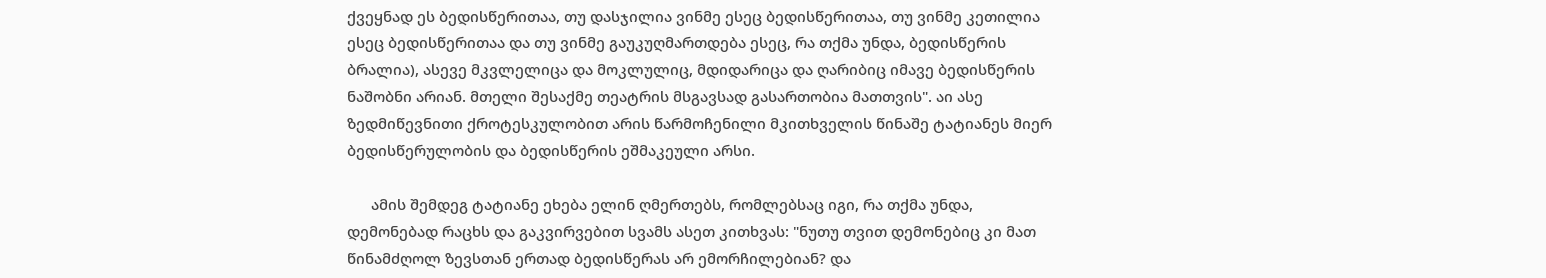ქვეყნად ეს ბედისწერითაა, თუ დასჯილია ვინმე ესეც ბედისწერითაა, თუ ვინმე კეთილია ესეც ბედისწერითაა და თუ ვინმე გაუკუღმართდება ესეც, რა თქმა უნდა, ბედისწერის ბრალია), ასევე მკვლელიცა და მოკლულიც, მდიდარიცა და ღარიბიც იმავე ბედისწერის ნაშობნი არიან. მთელი შესაქმე თეატრის მსგავსად გასართობია მათთვის". აი ასე ზედმიწევნითი ქროტესკულობით არის წარმოჩენილი მკითხველის წინაშე ტატიანეს მიერ ბედისწერულობის და ბედისწერის ეშმაკეული არსი.

      ამის შემდეგ ტატიანე ეხება ელინ ღმერთებს, რომლებსაც იგი, რა თქმა უნდა, დემონებად რაცხს და გაკვირვებით სვამს ასეთ კითხვას: "ნუთუ თვით დემონებიც კი მათ წინამძღოლ ზევსთან ერთად ბედისწერას არ ემორჩილებიან? და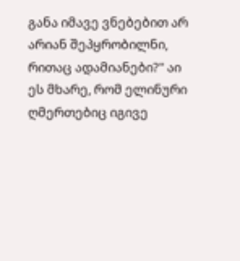განა იმავე ვნებებით არ არიან შეპყრობილნი, რითაც ადამიანები?" აი ეს მხარე, რომ ელინური ღმერთებიც იგივე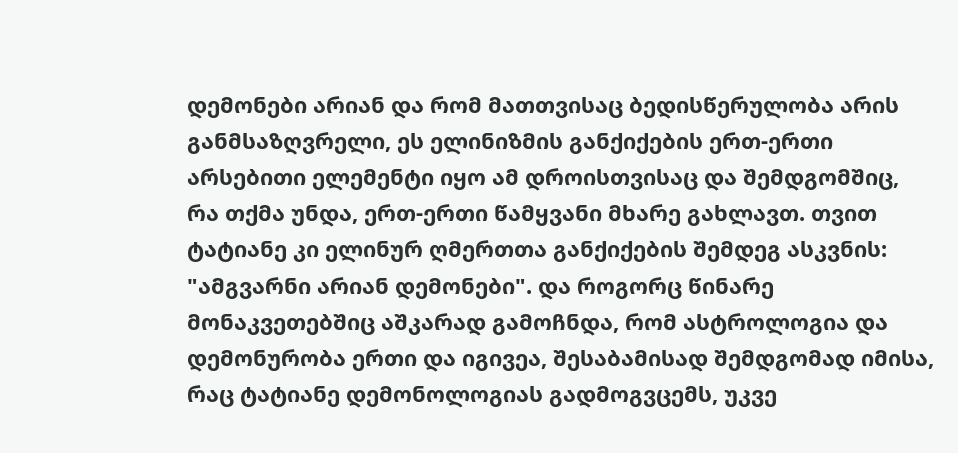დემონები არიან და რომ მათთვისაც ბედისწერულობა არის განმსაზღვრელი, ეს ელინიზმის განქიქების ერთ-ერთი არსებითი ელემენტი იყო ამ დროისთვისაც და შემდგომშიც, რა თქმა უნდა, ერთ-ერთი წამყვანი მხარე გახლავთ. თვით ტატიანე კი ელინურ ღმერთთა განქიქების შემდეგ ასკვნის: "ამგვარნი არიან დემონები". და როგორც წინარე მონაკვეთებშიც აშკარად გამოჩნდა, რომ ასტროლოგია და დემონურობა ერთი და იგივეა, შესაბამისად შემდგომად იმისა, რაც ტატიანე დემონოლოგიას გადმოგვცემს, უკვე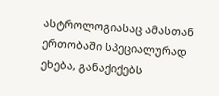ასტროლოგიასაც ამასთან ერთობაში სპეციალურად ეხება, განაქიქებს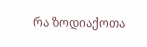რა ზოდიაქოთა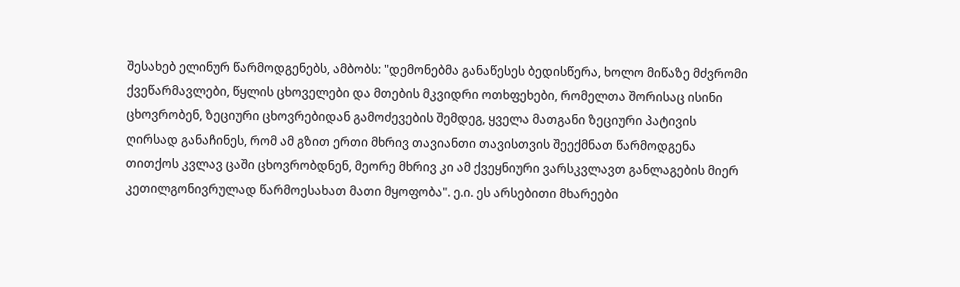შესახებ ელინურ წარმოდგენებს, ამბობს: "დემონებმა განაწესეს ბედისწერა, ხოლო მიწაზე მძვრომი ქვეწარმავლები, წყლის ცხოველები და მთების მკვიდრი ოთხფეხები, რომელთა შორისაც ისინი ცხოვრობენ, ზეციური ცხოვრებიდან გამოძევების შემდეგ, ყველა მათგანი ზეციური პატივის ღირსად განაჩინეს, რომ ამ გზით ერთი მხრივ თავიანთი თავისთვის შეექმნათ წარმოდგენა თითქოს კვლავ ცაში ცხოვრობდნენ, მეორე მხრივ კი ამ ქვეყნიური ვარსკვლავთ განლაგების მიერ კეთილგონივრულად წარმოესახათ მათი მყოფობა". ე.ი. ეს არსებითი მხარეები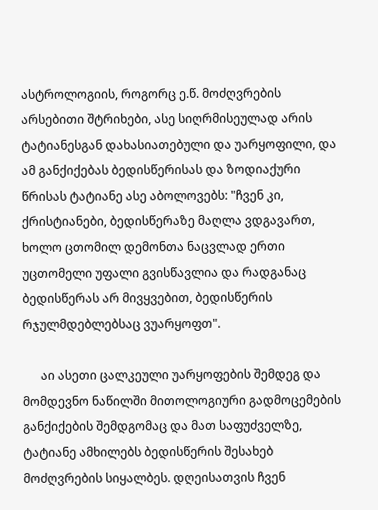ასტროლოგიის, როგორც ე.წ. მოძღვრების არსებითი შტრიხები, ასე სიღრმისეულად არის ტატიანესგან დახასიათებული და უარყოფილი, და ამ განქიქებას ბედისწერისას და ზოდიაქური წრისას ტატიანე ასე აბოლოვებს: "ჩვენ კი, ქრისტიანები, ბედისწერაზე მაღლა ვდგავართ, ხოლო ცთომილ დემონთა ნაცვლად ერთი უცთომელი უფალი გვისწავლია და რადგანაც ბედისწერას არ მივყვებით, ბედისწერის რჯულმდებლებსაც ვუარყოფთ".

      აი ასეთი ცალკეული უარყოფების შემდეგ და მომდევნო ნაწილში მითოლოგიური გადმოცემების განქიქების შემდგომაც და მათ საფუძველზე, ტატიანე ამხილებს ბედისწერის შესახებ მოძღვრების სიყალბეს. დღეისათვის ჩვენ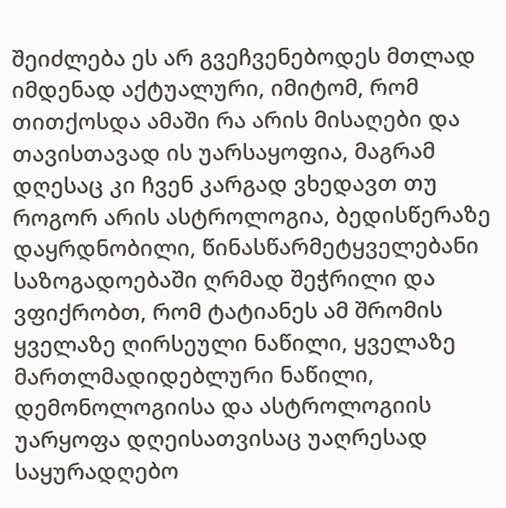შეიძლება ეს არ გვეჩვენებოდეს მთლად იმდენად აქტუალური, იმიტომ, რომ თითქოსდა ამაში რა არის მისაღები და თავისთავად ის უარსაყოფია, მაგრამ დღესაც კი ჩვენ კარგად ვხედავთ თუ როგორ არის ასტროლოგია, ბედისწერაზე დაყრდნობილი, წინასწარმეტყველებანი საზოგადოებაში ღრმად შეჭრილი და ვფიქრობთ, რომ ტატიანეს ამ შრომის ყველაზე ღირსეული ნაწილი, ყველაზე მართლმადიდებლური ნაწილი, დემონოლოგიისა და ასტროლოგიის უარყოფა დღეისათვისაც უაღრესად საყურადღებო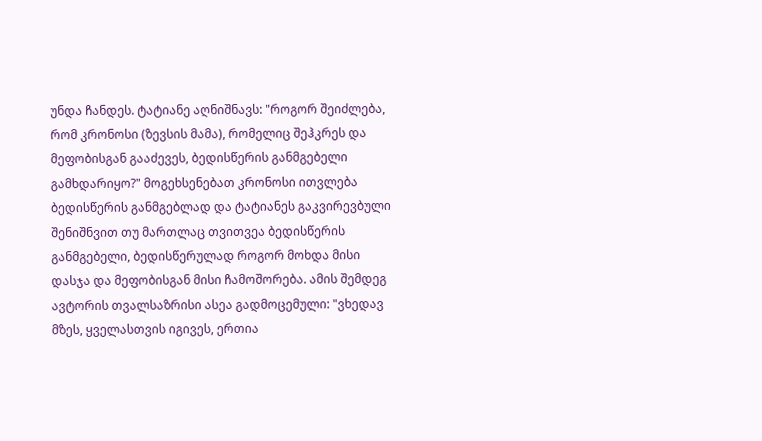უნდა ჩანდეს. ტატიანე აღნიშნავს: "როგორ შეიძლება, რომ კრონოსი (ზევსის მამა), რომელიც შეჰკრეს და მეფობისგან გააძევეს, ბედისწერის განმგებელი გამხდარიყო?" მოგეხსენებათ კრონოსი ითვლება ბედისწერის განმგებლად და ტატიანეს გაკვირევბული შენიშნვით თუ მართლაც თვითვეა ბედისწერის განმგებელი, ბედისწერულად როგორ მოხდა მისი დასჯა და მეფობისგან მისი ჩამოშორება. ამის შემდეგ ავტორის თვალსაზრისი ასეა გადმოცემული: "ვხედავ მზეს, ყველასთვის იგივეს, ერთია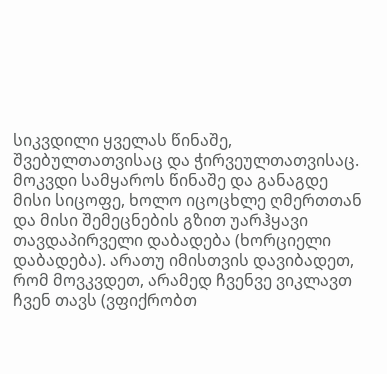სიკვდილი ყველას წინაშე, შვებულთათვისაც და ჭირვეულთათვისაც. მოკვდი სამყაროს წინაშე და განაგდე მისი სიცოფე, ხოლო იცოცხლე ღმერთთან და მისი შემეცნების გზით უარჰყავი თავდაპირველი დაბადება (ხორციელი დაბადება). არათუ იმისთვის დავიბადეთ, რომ მოვკვდეთ, არამედ ჩვენვე ვიკლავთ ჩვენ თავს (ვფიქრობთ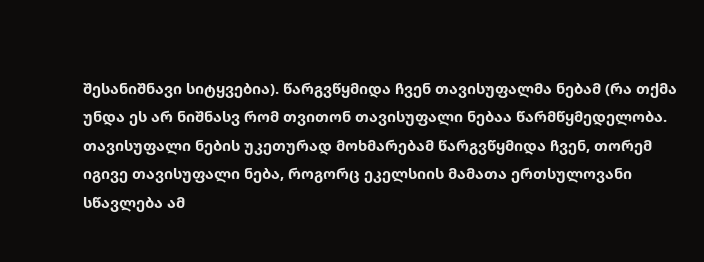შესანიშნავი სიტყვებია). წარგვწყმიდა ჩვენ თავისუფალმა ნებამ (რა თქმა უნდა ეს არ ნიშნასვ რომ თვითონ თავისუფალი ნებაა წარმწყმედელობა. თავისუფალი ნების უკეთურად მოხმარებამ წარგვწყმიდა ჩვენ, თორემ იგივე თავისუფალი ნება, როგორც ეკელსიის მამათა ერთსულოვანი სწავლება ამ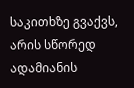საკითხზე გვაქვს, არის სწორედ ადამიანის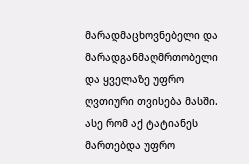მარადმაცხოვნებელი და მარადგანმაღმრთობელი და ყველაზე უფრო ღვთიური თვისება მასში. ასე რომ აქ ტატიანეს მართებდა უფრო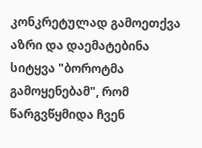კონკრეტულად გამოეთქვა აზრი და დაემატებინა სიტყვა "ბოროტმა გამოყენებამ", რომ წარგვწყმიდა ჩვენ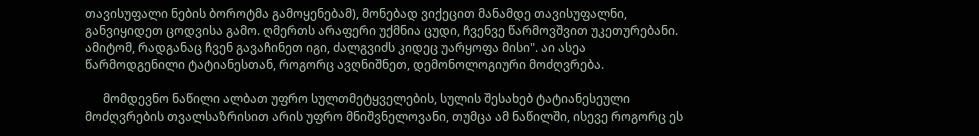თავისუფალი ნების ბოროტმა გამოყენებამ), მონებად ვიქეცით მანამდე თავისუფალნი, განვიყიდეთ ცოდვისა გამო. ღმერთს არაფერი უქმნია ცუდი, ჩვენვე წარმოვშვით უკეთურებანი. ამიტომ, რადგანაც ჩვენ გავაჩინეთ იგი, ძალგვიძს კიდეც უარყოფა მისი". აი ასეა წარმოდგენილი ტატიანესთან, როგორც ავღნიშნეთ, დემონოლოგიური მოძღვრება.

      მომდევნო ნაწილი ალბათ უფრო სულთმეტყველების, სულის შესახებ ტატიანესეული მოძღვრების თვალსაზრისით არის უფრო მნიშვნელოვანი, თუმცა ამ ნაწილში, ისევე როგორც ეს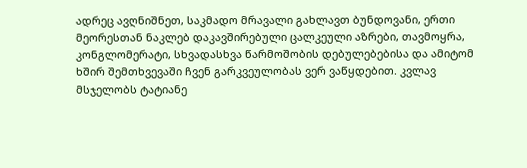ადრეც ავღნიშნეთ, საკმადო მრავალი გახლავთ ბუნდოვანი, ერთი მეორესთან ნაკლებ დაკავშირებული ცალკეული აზრები, თავმოყრა, კონგლომერატი, სხვადასხვა წარმოშობის დებულებებისა და ამიტომ ხშირ შემთხვევაში ჩვენ გარკვეულობას ვერ ვაწყდებით. კვლავ მსჯელობს ტატიანე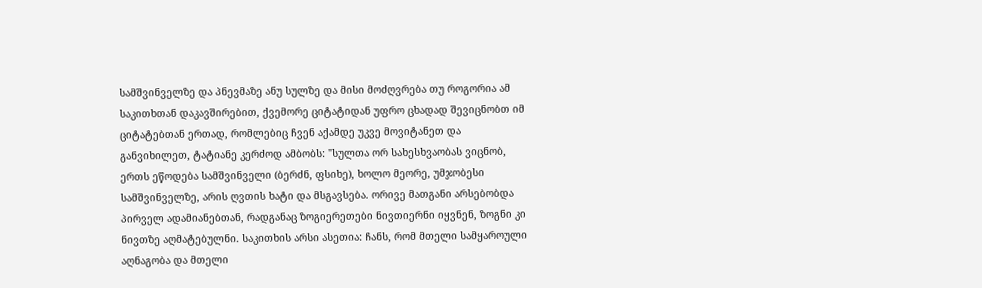სამშვინველზე და პნევმაზე ანუ სულზე და მისი მოძღვრება თუ როგორია ამ საკითხთან დაკავშირებით, ქვემორე ციტატიდან უფრო ცხადად შევიცნობთ იმ ციტატებთან ერთად, რომლებიც ჩვენ აქამდე უკვე მოვიტანეთ და განვიხილეთ, ტატიანე კერძოდ ამბობს: "სულთა ორ სახესხვაობას ვიცნობ, ერთს ეწოდება სამშვინველი (ბერძნ, ფსიხე), ხოლო მეორე, უმჯობესი სამშვინველზე, არის ღვთის ხატი და მსგავსება. ორივე მათგანი არსებობდა პირველ ადამიანებთან, რადგანაც ზოგიერეთები ნივთიერნი იყვნენ, ზოგნი კი ნივთზე აღმატებულნი. საკითხის არსი ასეთია: ჩანს, რომ მთელი სამყაროული აღნაგობა და მთელი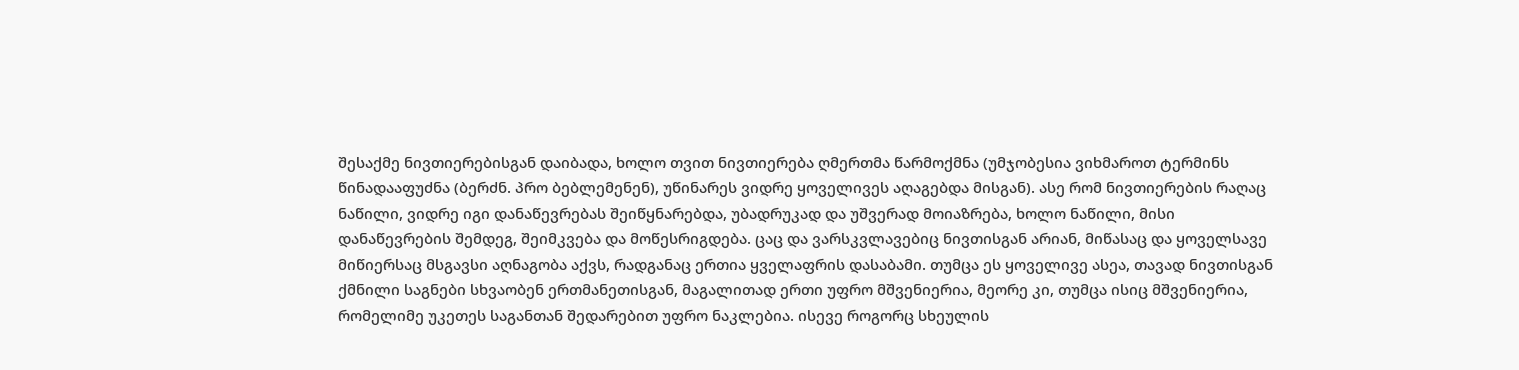შესაქმე ნივთიერებისგან დაიბადა, ხოლო თვით ნივთიერება ღმერთმა წარმოქმნა (უმჯობესია ვიხმაროთ ტერმინს წინადააფუძნა (ბერძნ. პრო ბებლემენენ), უწინარეს ვიდრე ყოველივეს აღაგებდა მისგან). ასე რომ ნივთიერების რაღაც ნაწილი, ვიდრე იგი დანაწევრებას შეიწყნარებდა, უბადრუკად და უშვერად მოიაზრება, ხოლო ნაწილი, მისი დანაწევრების შემდეგ, შეიმკვება და მოწესრიგდება. ცაც და ვარსკვლავებიც ნივთისგან არიან, მიწასაც და ყოველსავე მიწიერსაც მსგავსი აღნაგობა აქვს, რადგანაც ერთია ყველაფრის დასაბამი. თუმცა ეს ყოველივე ასეა, თავად ნივთისგან ქმნილი საგნები სხვაობენ ერთმანეთისგან, მაგალითად ერთი უფრო მშვენიერია, მეორე კი, თუმცა ისიც მშვენიერია, რომელიმე უკეთეს საგანთან შედარებით უფრო ნაკლებია. ისევე როგორც სხეულის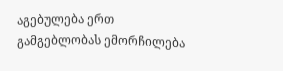აგებულება ერთ გამგებლობას ემორჩილება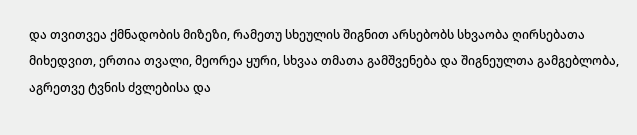და თვითვეა ქმნადობის მიზეზი, რამეთუ სხეულის შიგნით არსებობს სხვაობა ღირსებათა მიხედვით, ერთია თვალი, მეორეა ყური, სხვაა თმათა გამშვენება და შიგნეულთა გამგებლობა, აგრეთვე ტვნის ძვლებისა და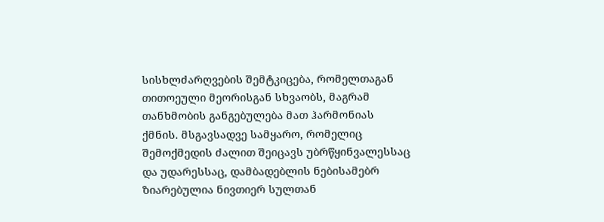სისხლძარღვების შემტკიცება, რომელთაგან თითოეული მეორისგან სხვაობს, მაგრამ თანხმობის განგებულება მათ ჰარმონიას ქმნის. მსგავსადვე სამყარო, რომელიც შემოქმედის ძალით შეიცავს უბრწყინვალესსაც და უდარესსაც, დამბადებლის ნებისამებრ ზიარებულია ნივთიერ სულთან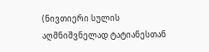(ნივთიერი სულის აღმნიშვნელად ტატიანესთან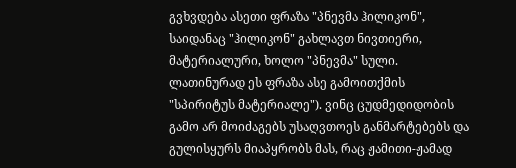გვხვდება ასეთი ფრაზა "პნევმა ჰილიკონ", საიდანაც "ჰილიკონ" გახლავთ ნივთიერი, მატერიალური, ხოლო "პნევმა" სული. ლათინურად ეს ფრაზა ასე გამოითქმის "სპირიტუს მატერიალე"). ვინც ცუდმედიდობის გამო არ მოიძაგებს უსაღვთოეს განმარტებებს და გულისყურს მიაპყრობს მას, რაც ჟამითი-ჟამად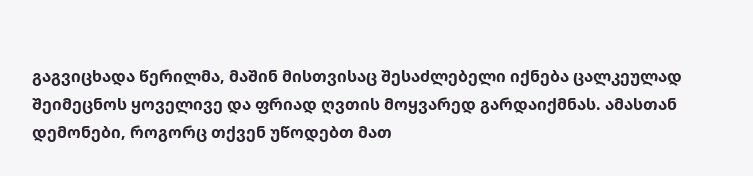გაგვიცხადა წერილმა, მაშინ მისთვისაც შესაძლებელი იქნება ცალკეულად შეიმეცნოს ყოველივე და ფრიად ღვთის მოყვარედ გარდაიქმნას. ამასთან დემონები, როგორც თქვენ უწოდებთ მათ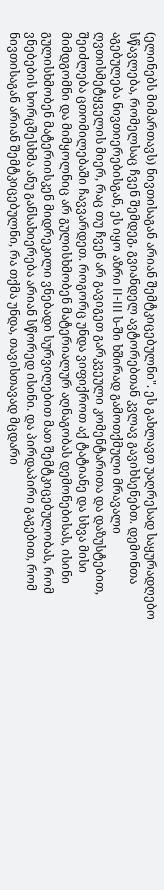(ელინებს მიმართავს) ნივთისაგან არიან შემტკიცებულნი". ეს გახლავთ უაღრესად საყურადღებო სწავლება, რომელსაც ჩვენ შემდეგ, გვიანდელ ავტორებთან კვლავ გავიხსენებთ. დემონთა აგებულება ნივთიერებისგან, ეს იყო აზრი II-III ს-ში ხშირად გამოთქმული მრავალი ღვთისმეტყველის მიერ, რაც თუ ჩვენ არ გავიგეთ გარკვეული კომენტარითა და დაზუსტებით, შეიძლება ცთომილებაში ჩავვარდეთ. როგორც უნდა ვიფიქროთ აქ ტატიანე და სხვა მისი მიმდგომნი და მიმყოლნიც არ გულისხმობენ მატერიალურ აღნაგობას დემონებისას, ისინი გულისხმობენ მატერიისკენ მიდრეკილი ვნებადი სურვილებით მათ შემტკიცებულობას, რომ ვნებების ხორცშესხმა ანუ განსახიერება არიან სწორედ ისინი. და პირდაპირი გაგებით, რომ ნივთისაგან არიან შემტკიცებულნი, რა თქმა უნდა, თავისთავად მცდარი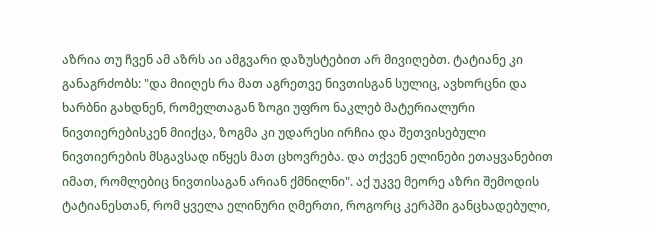აზრია თუ ჩვენ ამ აზრს აი ამგვარი დაზუსტებით არ მივიღებთ. ტატიანე კი განაგრძობს: "და მიიღეს რა მათ აგრეთვე ნივთისგან სულიც, ავხორცნი და ხარბნი გახდნენ, რომელთაგან ზოგი უფრო ნაკლებ მატერიალური ნივთიერებისკენ მიიქცა, ზოგმა კი უდარესი ირჩია და შეთვისებული ნივთიერების მსგავსად იწყეს მათ ცხოვრება. და თქვენ ელინები ეთაყვანებით იმათ, რომლებიც ნივთისაგან არიან ქმნილნი". აქ უკვე მეორე აზრი შემოდის ტატიანესთან, რომ ყველა ელინური ღმერთი, როგორც კერპში განცხადებული,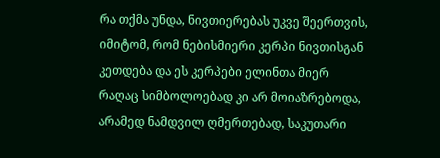რა თქმა უნდა, ნივთიერებას უკვე შეერთვის, იმიტომ, რომ ნებისმიერი კერპი ნივთისგან კეთდება და ეს კერპები ელინთა მიერ რაღაც სიმბოლოებად კი არ მოიაზრებოდა, არამედ ნამდვილ ღმერთებად, საკუთარი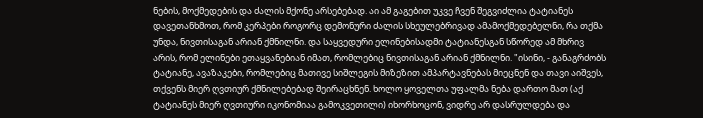ნების, მოქმედების და ძალის მქონე არსებებად. აი ამ გაგებით უკვე ჩვენ შეგვიძლია ტატიანეს დავეთანხმოთ, რომ კერპები როგორც დემონური ძალის სხეულებრივად ამამოქმედებელნი, რა თქმა უნდა, ნივთისაგან არიან ქმნილნი. და საყვედური ელინებისადმი ტატიანესგან სწორედ ამ მხრივ არის, რომ ელინები ეთაყვანებიან იმათ, რომლებიც ნივთისაგან არიან ქმნილნი. "ისინი, - განაგრძობს ტატიანე, ავაზაკები, რომლებიც მათივე სიშლეგის მიზეზით ამპარტავნებას მიეცნენ და თავი აიშვეს, თქვენს მიერ ღვთიურ ქმნილებებად შეირაცხნენ. ხოლო ყოველთა უფალმა ნება დართო მათ (აქ ტატიანეს მიერ ღვთიური იკონომიაა გამოკვეთილი) იხორხოცონ, ვიდრე არ დასრულდება და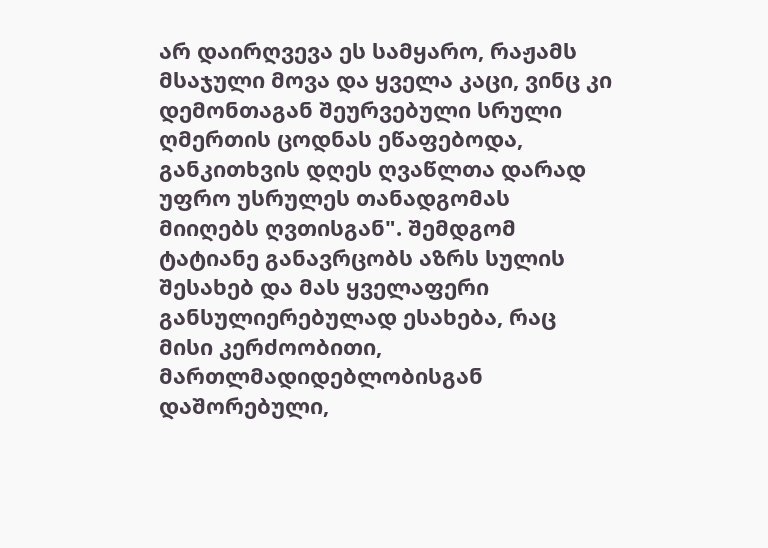არ დაირღვევა ეს სამყარო, რაჟამს მსაჯული მოვა და ყველა კაცი, ვინც კი დემონთაგან შეურვებული სრული ღმერთის ცოდნას ეწაფებოდა, განკითხვის დღეს ღვაწლთა დარად უფრო უსრულეს თანადგომას მიიღებს ღვთისგან". შემდგომ ტატიანე განავრცობს აზრს სულის შესახებ და მას ყველაფერი განსულიერებულად ესახება, რაც მისი კერძოობითი, მართლმადიდებლობისგან დაშორებული,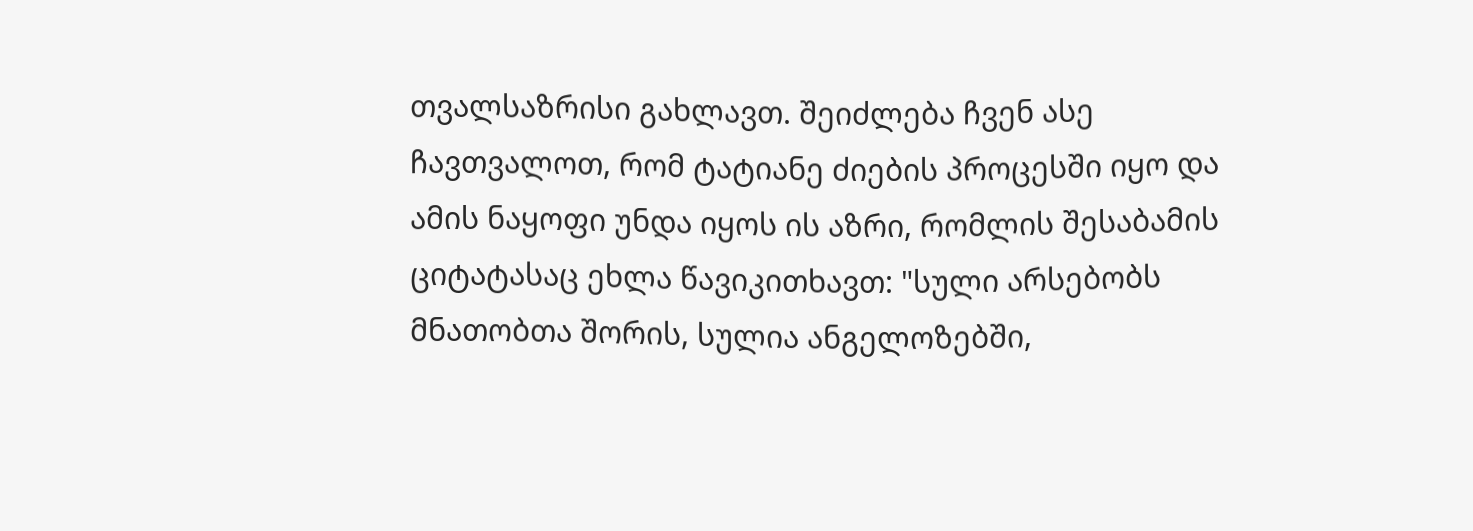თვალსაზრისი გახლავთ. შეიძლება ჩვენ ასე ჩავთვალოთ, რომ ტატიანე ძიების პროცესში იყო და ამის ნაყოფი უნდა იყოს ის აზრი, რომლის შესაბამის ციტატასაც ეხლა წავიკითხავთ: "სული არსებობს მნათობთა შორის, სულია ანგელოზებში,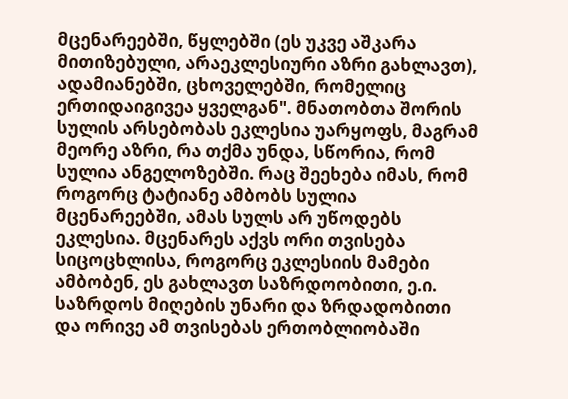მცენარეებში, წყლებში (ეს უკვე აშკარა მითიზებული, არაეკლესიური აზრი გახლავთ), ადამიანებში, ცხოველებში, რომელიც ერთიდაიგივეა ყველგან". მნათობთა შორის სულის არსებობას ეკლესია უარყოფს, მაგრამ მეორე აზრი, რა თქმა უნდა, სწორია, რომ სულია ანგელოზებში. რაც შეეხება იმას, რომ როგორც ტატიანე ამბობს სულია მცენარეებში, ამას სულს არ უწოდებს ეკლესია. მცენარეს აქვს ორი თვისება სიცოცხლისა, როგორც ეკლესიის მამები ამბობენ, ეს გახლავთ საზრდოობითი, ე.ი. საზრდოს მიღების უნარი და ზრდადობითი და ორივე ამ თვისებას ერთობლიობაში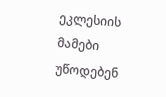ეკლესიის მამები უწოდებენ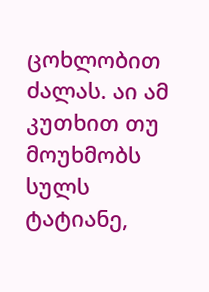ცოხლობით ძალას. აი ამ კუთხით თუ მოუხმობს სულს ტატიანე,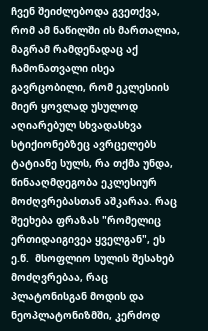ჩვენ შეიძლებოდა გვეთქვა, რომ ამ ნაწილში ის მართალია, მაგრამ რამდენადაც აქ ჩამონათვალი ისეა გავრცობილი, რომ ეკლესიის მიერ ყოვლად უსულოდ აღიარებულ სხვადასხვა სტიქიონებზეც ავრცელებს ტატიანე სულს, რა თქმა უნდა, წინააღმდეგობა ეკლესიურ მოძღვრებასთან აშკარაა. რაც შეეხება ფრაზას "რომელიც ერთიდაიგივეა ყველგან", ეს ე.წ.  მსოფლიო სულის შესახებ მოძღვრებაა, რაც პლატონისგან მოდის და ნეოპლატონიზმში, კერძოდ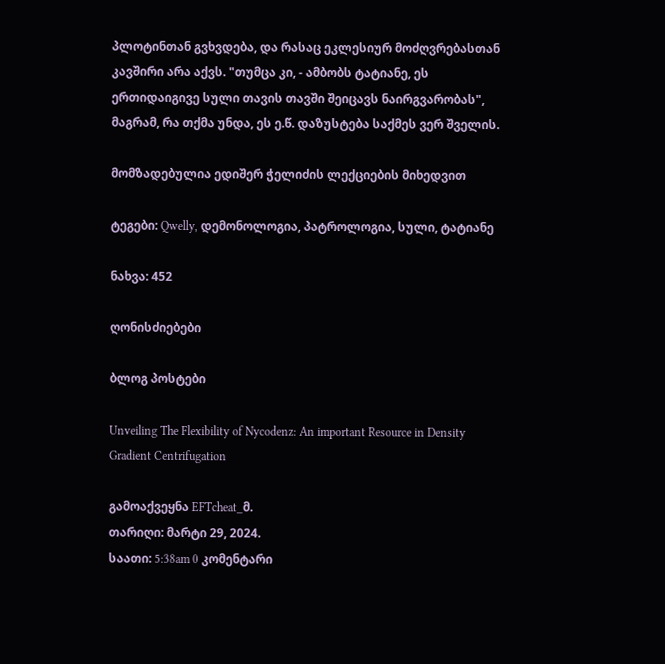პლოტინთან გვხვდება, და რასაც ეკლესიურ მოძღვრებასთან კავშირი არა აქვს. "თუმცა კი, - ამბობს ტატიანე, ეს ერთიდაიგივე სული თავის თავში შეიცავს ნაირგვარობას", მაგრამ, რა თქმა უნდა, ეს ე.წ. დაზუსტება საქმეს ვერ შველის.

მომზადებულია ედიშერ ჭელიძის ლექციების მიხედვით

ტეგები: Qwelly, დემონოლოგია, პატროლოგია, სული, ტატიანე

ნახვა: 452

ღონისძიებები

ბლოგ პოსტები

Unveiling The Flexibility of Nycodenz: An important Resource in Density Gradient Centrifugation

გამოაქვეყნა EFTcheat_მ.
თარიღი: მარტი 29, 2024.
საათი: 5:38am 0 კომენტარი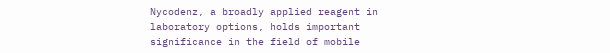Nycodenz, a broadly applied reagent in laboratory options, holds important significance in the field of mobile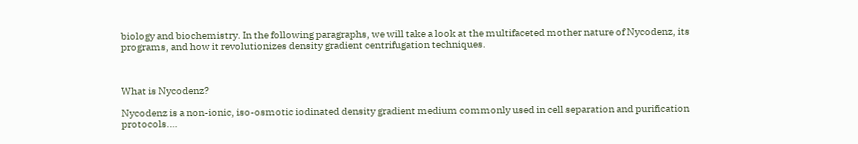biology and biochemistry. In the following paragraphs, we will take a look at the multifaceted mother nature of Nycodenz, its programs, and how it revolutionizes density gradient centrifugation techniques.



What is Nycodenz?

Nycodenz is a non-ionic, iso-osmotic iodinated density gradient medium commonly used in cell separation and purification protocols.…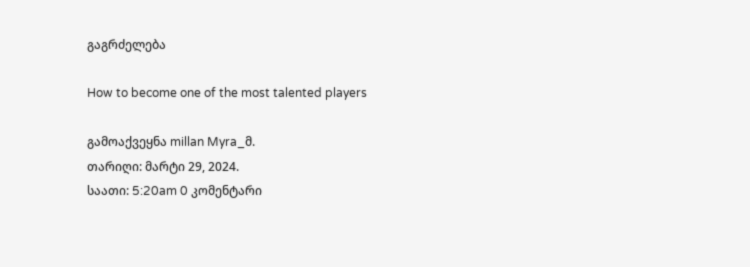გაგრძელება

How to become one of the most talented players

გამოაქვეყნა millan Myra_მ.
თარიღი: მარტი 29, 2024.
საათი: 5:20am 0 კომენტარი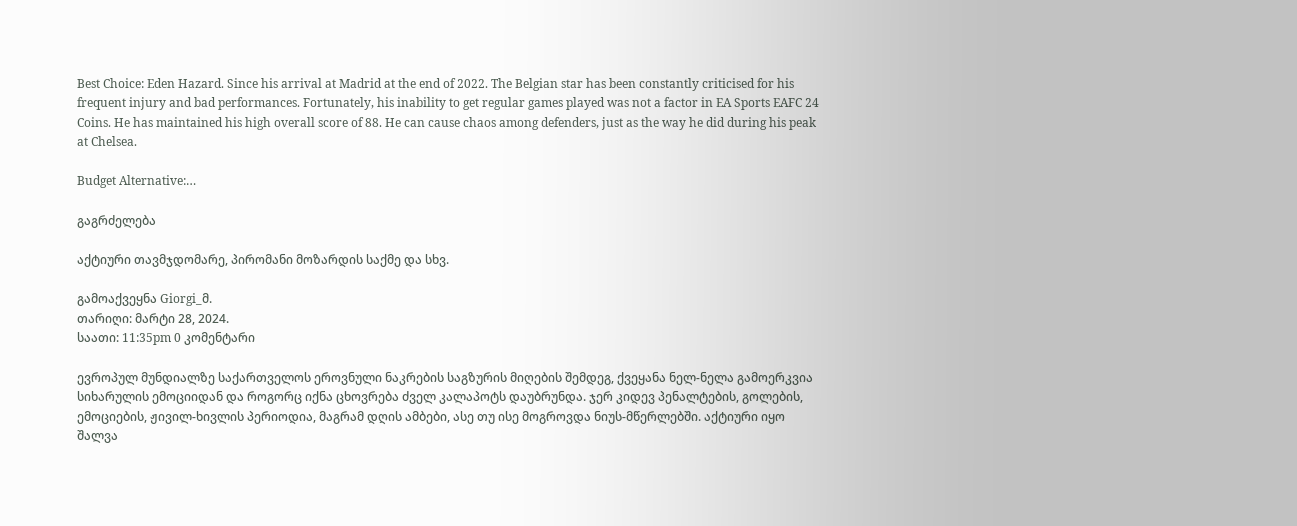Best Choice: Eden Hazard. Since his arrival at Madrid at the end of 2022. The Belgian star has been constantly criticised for his frequent injury and bad performances. Fortunately, his inability to get regular games played was not a factor in EA Sports EAFC 24 Coins. He has maintained his high overall score of 88. He can cause chaos among defenders, just as the way he did during his peak at Chelsea.

Budget Alternative:…

გაგრძელება

აქტიური თავმჯდომარე, პირომანი მოზარდის საქმე და სხვ.

გამოაქვეყნა Giorgi_მ.
თარიღი: მარტი 28, 2024.
საათი: 11:35pm 0 კომენტარი

ევროპულ მუნდიალზე საქართველოს ეროვნული ნაკრების საგზურის მიღების შემდეგ, ქვეყანა ნელ-ნელა გამოერკვია სიხარულის ემოციიდან და როგორც იქნა ცხოვრება ძველ კალაპოტს დაუბრუნდა. ჯერ კიდევ პენალტების, გოლების, ემოციების, ჟივილ-ხივლის პერიოდია, მაგრამ დღის ამბები, ასე თუ ისე მოგროვდა ნიუს-მწერლებში. აქტიური იყო შალვა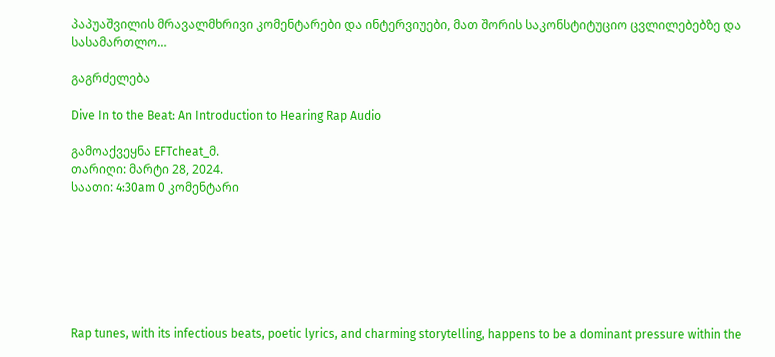პაპუაშვილის მრავალმხრივი კომენტარები და ინტერვიუები, მათ შორის საკონსტიტუციო ცვლილებებზე და სასამართლო…

გაგრძელება

Dive In to the Beat: An Introduction to Hearing Rap Audio

გამოაქვეყნა EFTcheat_მ.
თარიღი: მარტი 28, 2024.
საათი: 4:30am 0 კომენტარი







Rap tunes, with its infectious beats, poetic lyrics, and charming storytelling, happens to be a dominant pressure within the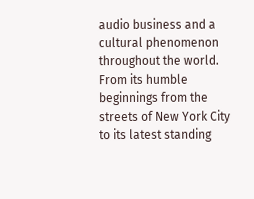audio business and a cultural phenomenon throughout the world. From its humble beginnings from the streets of New York City to its latest standing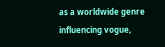as a worldwide genre influencing vogue,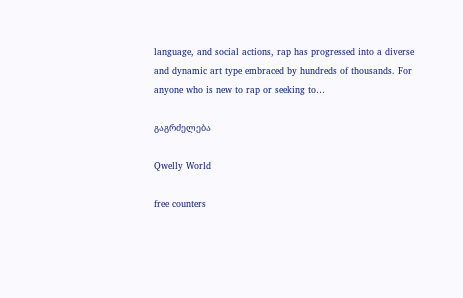language, and social actions, rap has progressed into a diverse and dynamic art type embraced by hundreds of thousands. For anyone who is new to rap or seeking to…

გაგრძელება

Qwelly World

free counters